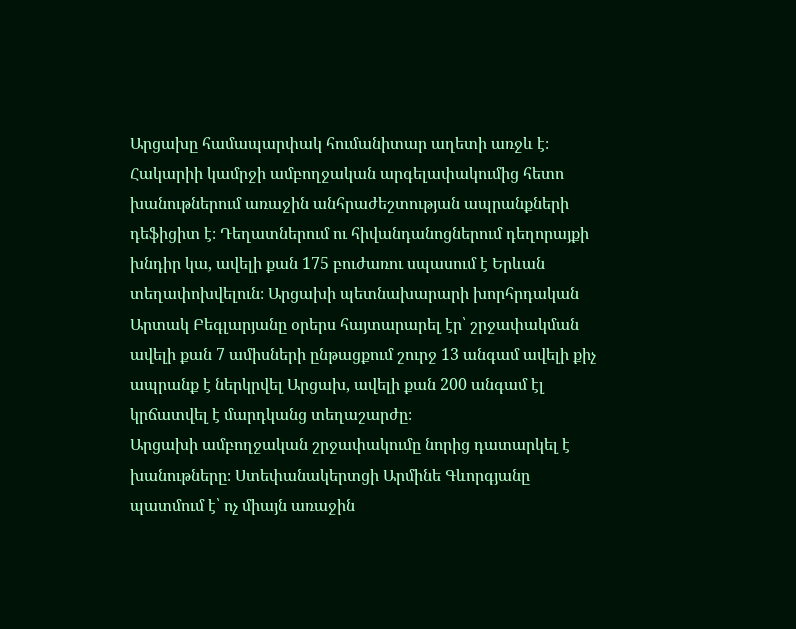Արցախը համապարփակ հումանիտար աղետի առջև է։ Հակարիի կամրջի ամբողջական արգելափակումից հետո խանութներում առաջին անհրաժեշտության ապրանքների դեֆիցիտ է։ Դեղատներում ու հիվանդանոցներում դեղորայքի խնդիր կա, ավելի քան 175 բուժառու սպասում է Երևան տեղափոխվելուն։ Արցախի պետնախարարի խորհրդական Արտակ Բեգլարյանը օրերս հայտարարել էր՝ շրջափակման ավելի քան 7 ամիսների ընթացքում շուրջ 13 անգամ ավելի քիչ ապրանք է ներկրվել Արցախ, ավելի քան 200 անգամ էլ կրճատվել է մարդկանց տեղաշարժը։
Արցախի ամբողջական շրջափակումը նորից դատարկել է խանութները։ Ստեփանակերտցի Արմինե Գևորգյանը պատմում է՝ ոչ միայն առաջին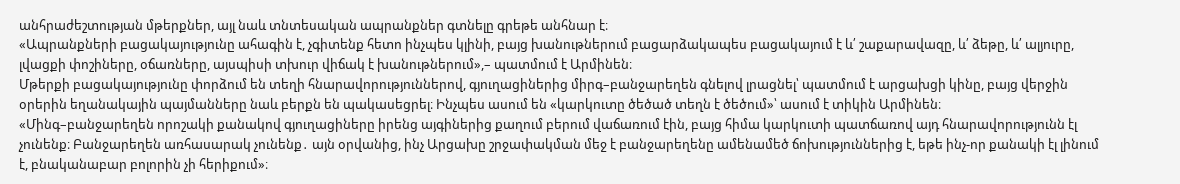անհրաժեշտության մթերքներ, այլ նաև տնտեսական ապրանքներ գտնելը գրեթե անհնար է։
«Ապրանքների բացակայությունը ահագին է, չգիտենք հետո ինչպես կլինի, բայց խանութներում բացարձակապես բացակայում է և՛ շաքարավազը, և՛ ձեթը, և՛ ալյուրը, լվացքի փոշիները, օճառները, այսպիսի տխուր վիճակ է խանութներում»,– պատմում է Արմինեն։
Մթերքի բացակայությունը փորձում են տեղի հնարավորություններով, գյուղացիներից միրգ–բանջարեղեն գնելով լրացնել՝ պատմում է արցախցի կինը, բայց վերջին օրերին եղանակային պայմանները նաև բերքն են պակասեցրել։ Ինչպես ասում են «կարկուտը ծեծած տեղն է ծեծում»՝ ասում է տիկին Արմինեն։
«Մինգ–բանջարեղեն որոշակի քանակով գյուղացիները իրենց այգիներից քաղում բերում վաճառում էին, բայց հիմա կարկուտի պատճառով այդ հնարավորությունն էլ չունենք։ Բանջարեղեն առհասարակ չունենք․ այն օրվանից, ինչ Արցախը շրջափակման մեջ է բանջարեղենը ամենամեծ ճոխություններից է, եթե ինչ-որ քանակի էլ լինում է, բնականաբար բոլորին չի հերիքում»։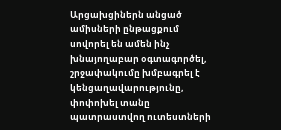Արցախցիներն անցած ամիսների ընթացքում սովորել են ամեն ինչ խնայողաբար օգտագործել, շրջափակումը խմբագրել է կենցաղավարությունը, փոփոխել տանը պատրաստվող ուտեստների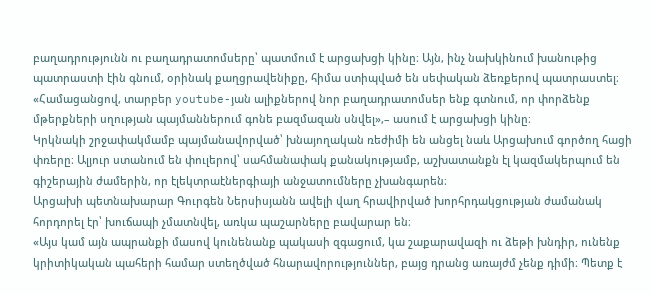բաղադրությունն ու բաղադրատոմսերը՝ պատմում է արցախցի կինը։ Այն, ինչ նախկինում խանութից պատրաստի էին գնում, օրինակ քաղցրավենիքը, հիմա ստիպված են սեփական ձեռքերով պատրաստել։
«Համացանցով, տարբեր youtube-յան ալիքներով նոր բաղադրատոմսեր ենք գտնում, որ փորձենք մթերքների սղության պայմաններում գոնե բազմազան սնվել»,– ասում է արցախցի կինը։
Կրկնակի շրջափակմամբ պայմանավորված՝ խնայողական ռեժիմի են անցել նաև Արցախում գործող հացի փռերը։ Ալյուր ստանում են փուլերով՝ սահմանափակ քանակությամբ, աշխատանքն էլ կազմակերպում են գիշերային ժամերին, որ էլեկտրաէներգիայի անջատումները չխանգարեն։
Արցախի պետնախարար Գուրգեն Ներսիսյանն ավելի վաղ հրավիրված խորհրդակցության ժամանակ հորդորել էր՝ խուճապի չմատնվել, առկա պաշարները բավարար են։
«Այս կամ այն ապրանքի մասով կունենանք պակասի զգացում, կա շաքարավազի ու ձեթի խնդիր, ունենք կրիտիկական պահերի համար ստեղծված հնարավորություններ, բայց դրանց առայժմ չենք դիմի։ Պետք է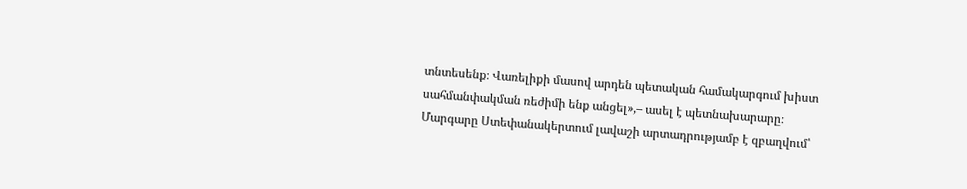տնտեսենք։ Վառելիքի մասով արդեն պետական համակարգում խիստ սահմանփակման ռեժիմի ենք անցել»,– ասել է պետնախարարը։
Մարգարը Ստեփանակերտում լավաշի արտադրությամբ է զբաղվում՝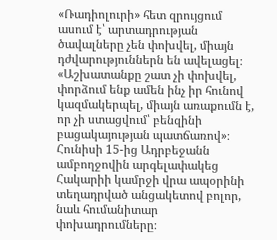«Ռադիոլուրի» հետ զրույցում ասում է՝ արտադրության ծավալները չեն փոխվել, միայն դժվարություններն են ավելացել։
«Աշխատանքը շատ չի փոխվել, փորձում ենք ամեն ինչ իր հունով կազմակերպել, միայն առաքումն է, որ չի ստացվում՝ բենզինի բացակայության պատճառով»։
Հունիսի 15-ից Ադրբեջանն ամբողջովին արգելափակեց Հակարիի կամրջի վրա ապօրինի տեղադրված անցակետով բոլոր, նաև հումանիտար փոխադրումները։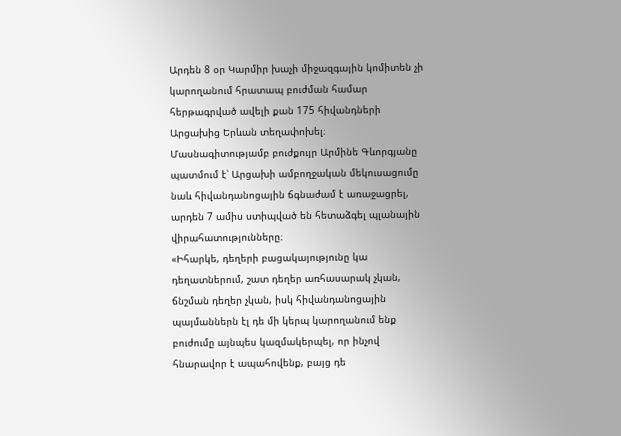Արդեն 8 օր Կարմիր խաչի միջազգային կոմիտեն չի կարողանում հրատապ բուժման համար հերթագրված ավելի քան 175 հիվանդների Արցախից Երևան տեղափոխել։
Մասնագիտությամբ բուժքույր Արմինե Գևորգյանը պատմում է՝ Արցախի ամբողջական մեկուսացումը նաև հիվանդանոցային ճգնաժամ է առաջացրել, արդեն 7 ամիս ստիպված են հետաձգել պլանային վիրահատությունները։
«Իհարկե, դեղերի բացակայությունը կա դեղատներում, շատ դեղեր առհասարակ չկան, ճնշման դեղեր չկան, իսկ հիվանդանոցային պայմաններն էլ դե մի կերպ կարողանում ենք բուժումը այնպես կազմակերպել, որ ինչով հնարավոր է ապահովենք, բայց դե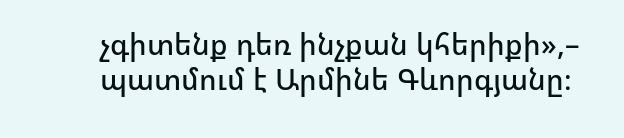չգիտենք դեռ ինչքան կհերիքի»,– պատմում է Արմինե Գևորգյանը։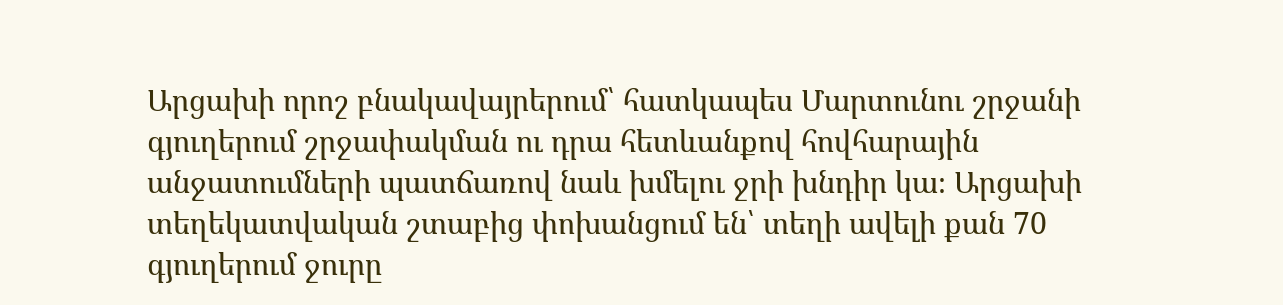Արցախի որոշ բնակավայրերում՝ հատկապես Մարտունու շրջանի գյուղերում շրջափակման ու դրա հետևանքով հովհարային անջատումների պատճառով նաև խմելու ջրի խնդիր կա։ Արցախի տեղեկատվական շտաբից փոխանցում են՝ տեղի ավելի քան 70 գյուղերում ջուրը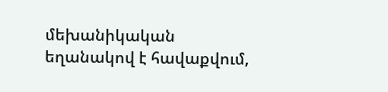մեխանիկական եղանակով է հավաքվում,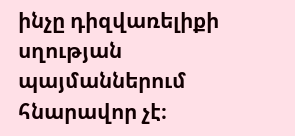ինչը դիզվառելիքի սղության պայմաններում հնարավոր չէ։